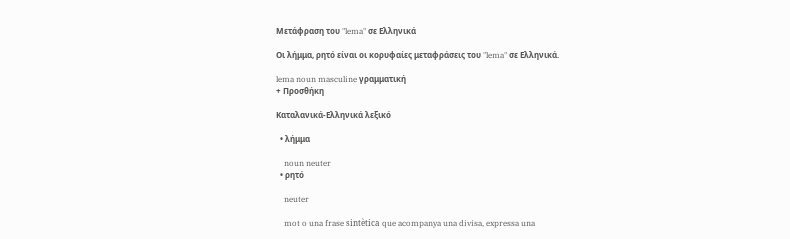Μετάφραση του "lema" σε Ελληνικά

Οι λήμμα, ρητό είναι οι κορυφαίες μεταφράσεις του "lema" σε Ελληνικά.

lema noun masculine γραμματική
+ Προσθήκη

Καταλανικά-Ελληνικά λεξικό

  • λήμμα

    noun neuter
  • ρητό

    neuter

    mot o una frase sintètica que acompanya una divisa, expressa una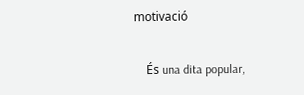motivació

    És una dita popular,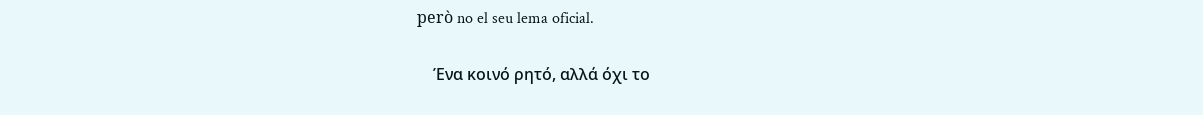però no el seu lema oficial.

    Ένα κοινό ρητό, αλλά όχι το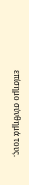επίσημο σύνθημά τους.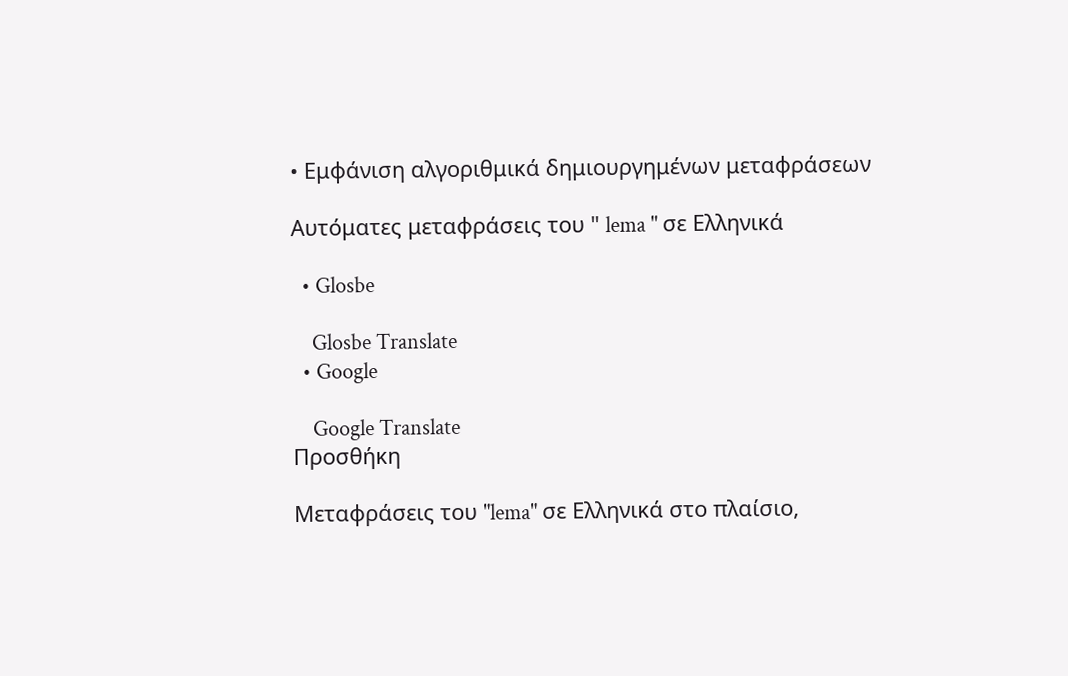• Εμφάνιση αλγοριθμικά δημιουργημένων μεταφράσεων

Αυτόματες μεταφράσεις του " lema " σε Ελληνικά

  • Glosbe

    Glosbe Translate
  • Google

    Google Translate
Προσθήκη

Μεταφράσεις του "lema" σε Ελληνικά στο πλαίσιο,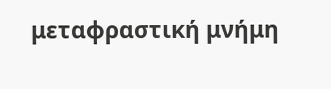μεταφραστική μνήμη